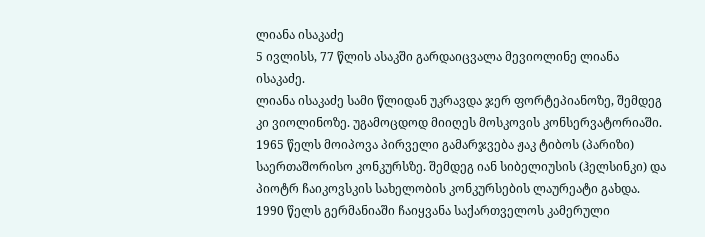ლიანა ისაკაძე
5 ივლისს, 77 წლის ასაკში გარდაიცვალა მევიოლინე ლიანა ისაკაძე.
ლიანა ისაკაძე სამი წლიდან უკრავდა ჯერ ფორტეპიანოზე, შემდეგ კი ვიოლინოზე. უგამოცდოდ მიიღეს მოსკოვის კონსერვატორიაში. 1965 წელს მოიპოვა პირველი გამარჯვება ჟაკ ტიბოს (პარიზი) საერთაშორისო კონკურსზე. შემდეგ იან სიბელიუსის (ჰელსინკი) და პიოტრ ჩაიკოვსკის სახელობის კონკურსების ლაურეატი გახდა.
1990 წელს გერმანიაში ჩაიყვანა საქართველოს კამერული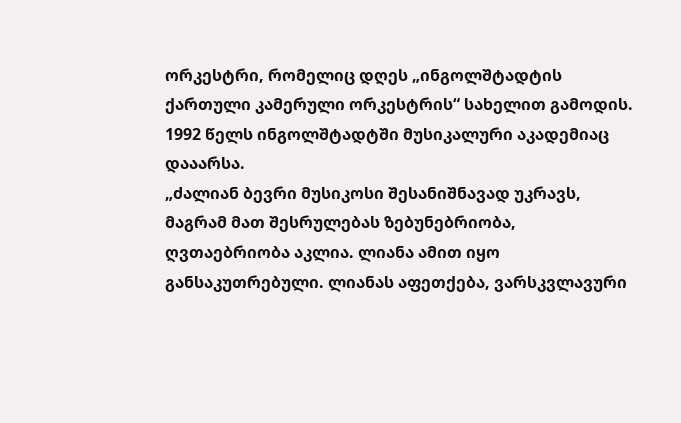ორკესტრი, რომელიც დღეს „ინგოლშტადტის ქართული კამერული ორკესტრის“ სახელით გამოდის. 1992 წელს ინგოლშტადტში მუსიკალური აკადემიაც დააარსა.
„ძალიან ბევრი მუსიკოსი შესანიშნავად უკრავს, მაგრამ მათ შესრულებას ზებუნებრიობა, ღვთაებრიობა აკლია. ლიანა ამით იყო განსაკუთრებული. ლიანას აფეთქება, ვარსკვლავური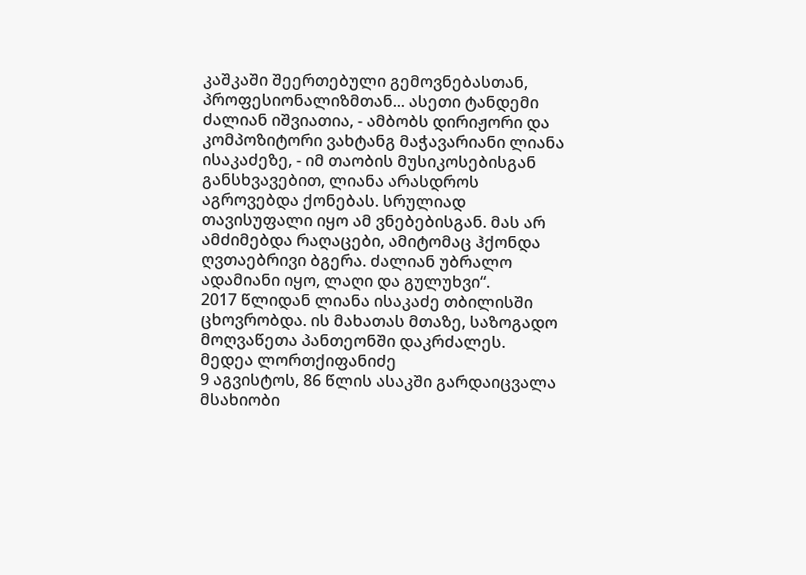კაშკაში შეერთებული გემოვნებასთან, პროფესიონალიზმთან... ასეთი ტანდემი ძალიან იშვიათია, - ამბობს დირიჟორი და კომპოზიტორი ვახტანგ მაჭავარიანი ლიანა ისაკაძეზე, - იმ თაობის მუსიკოსებისგან განსხვავებით, ლიანა არასდროს აგროვებდა ქონებას. სრულიად თავისუფალი იყო ამ ვნებებისგან. მას არ ამძიმებდა რაღაცები, ამიტომაც ჰქონდა ღვთაებრივი ბგერა. ძალიან უბრალო ადამიანი იყო, ლაღი და გულუხვი“.
2017 წლიდან ლიანა ისაკაძე თბილისში ცხოვრობდა. ის მახათას მთაზე, საზოგადო მოღვაწეთა პანთეონში დაკრძალეს.
მედეა ლორთქიფანიძე
9 აგვისტოს, 86 წლის ასაკში გარდაიცვალა მსახიობი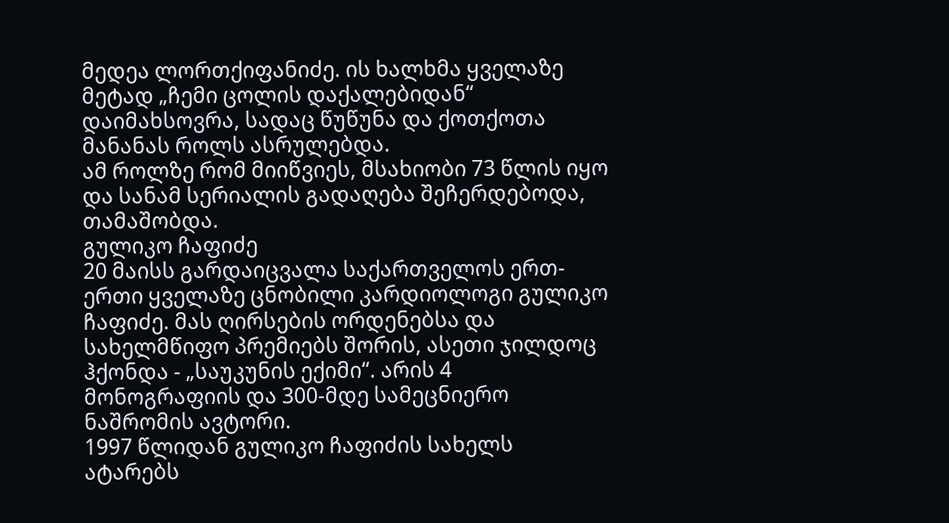მედეა ლორთქიფანიძე. ის ხალხმა ყველაზე მეტად „ჩემი ცოლის დაქალებიდან“ დაიმახსოვრა, სადაც წუწუნა და ქოთქოთა მანანას როლს ასრულებდა.
ამ როლზე რომ მიიწვიეს, მსახიობი 73 წლის იყო და სანამ სერიალის გადაღება შეჩერდებოდა, თამაშობდა.
გულიკო ჩაფიძე
20 მაისს გარდაიცვალა საქართველოს ერთ-ერთი ყველაზე ცნობილი კარდიოლოგი გულიკო ჩაფიძე. მას ღირსების ორდენებსა და სახელმწიფო პრემიებს შორის, ასეთი ჯილდოც ჰქონდა - „საუკუნის ექიმი“. არის 4 მონოგრაფიის და 300-მდე სამეცნიერო ნაშრომის ავტორი.
1997 წლიდან გულიკო ჩაფიძის სახელს ატარებს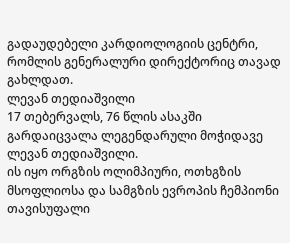გადაუდებელი კარდიოლოგიის ცენტრი, რომლის გენერალური დირექტორიც თავად გახლდათ.
ლევან თედიაშვილი
17 თებერვალს, 76 წლის ასაკში გარდაიცვალა ლეგენდარული მოჭიდავე ლევან თედიაშვილი.
ის იყო ორგზის ოლიმპიური, ოთხგზის მსოფლიოსა და სამგზის ევროპის ჩემპიონი თავისუფალი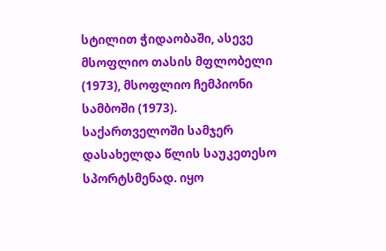სტილით ჭიდაობაში, ასევე მსოფლიო თასის მფლობელი (1973), მსოფლიო ჩემპიონი სამბოში (1973).
საქართველოში სამჯერ დასახელდა წლის საუკეთესო სპორტსმენად. იყო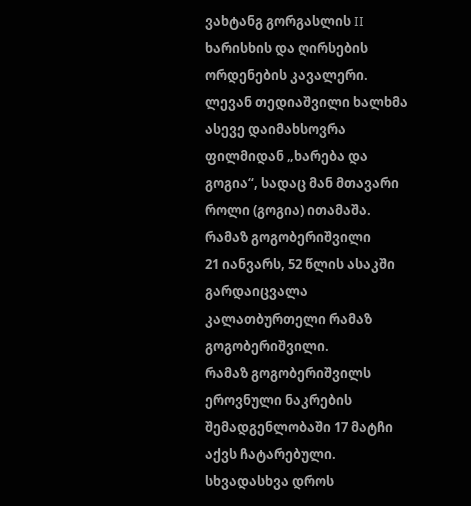ვახტანგ გორგასლის II ხარისხის და ღირსების ორდენების კავალერი.
ლევან თედიაშვილი ხალხმა ასევე დაიმახსოვრა ფილმიდან „ხარება და გოგია“, სადაც მან მთავარი როლი (გოგია) ითამაშა.
რამაზ გოგობერიშვილი
21 იანვარს, 52 წლის ასაკში გარდაიცვალა კალათბურთელი რამაზ გოგობერიშვილი.
რამაზ გოგობერიშვილს ეროვნული ნაკრების შემადგენლობაში 17 მატჩი აქვს ჩატარებული. სხვადასხვა დროს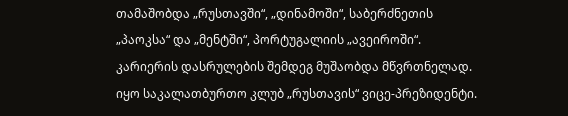თამაშობდა „რუსთავში“, „დინამოში“, საბერძნეთის „პაოკსა“ და „მენტში“, პორტუგალიის „ავეიროში“.
კარიერის დასრულების შემდეგ მუშაობდა მწვრთნელად. იყო საკალათბურთო კლუბ „რუსთავის“ ვიცე-პრეზიდენტი.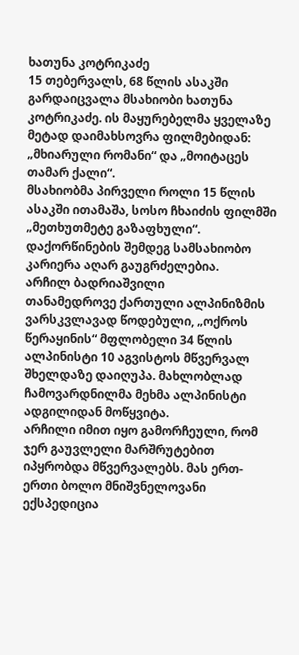ხათუნა კოტრიკაძე
15 თებერვალს, 68 წლის ასაკში გარდაიცვალა მსახიობი ხათუნა კოტრიკაძე. ის მაყურებელმა ყველაზე მეტად დაიმახსოვრა ფილმებიდან: „მხიარული რომანი“ და „მოიტაცეს თამარ ქალი“.
მსახიობმა პირველი როლი 15 წლის ასაკში ითამაშა, სოსო ჩხაიძის ფილმში „მეთხუთმეტე გაზაფხული“. დაქორწინების შემდეგ სამსახიობო კარიერა აღარ გაუგრძელებია.
არჩილ ბადრიაშვილი
თანამედროვე ქართული ალპინიზმის ვარსკვლავად წოდებული, „ოქროს წერაყინის“ მფლობელი 34 წლის ალპინისტი 10 აგვისტოს მწვერვალ შხელდაზე დაიღუპა. მახლობლად ჩამოვარდნილმა მეხმა ალპინისტი ადგილიდან მოწყვიტა.
არჩილი იმით იყო გამორჩეული, რომ ჯერ გაუვლელი მარშრუტებით იპყრობდა მწვერვალებს. მას ერთ-ერთი ბოლო მნიშვნელოვანი ექსპედიცია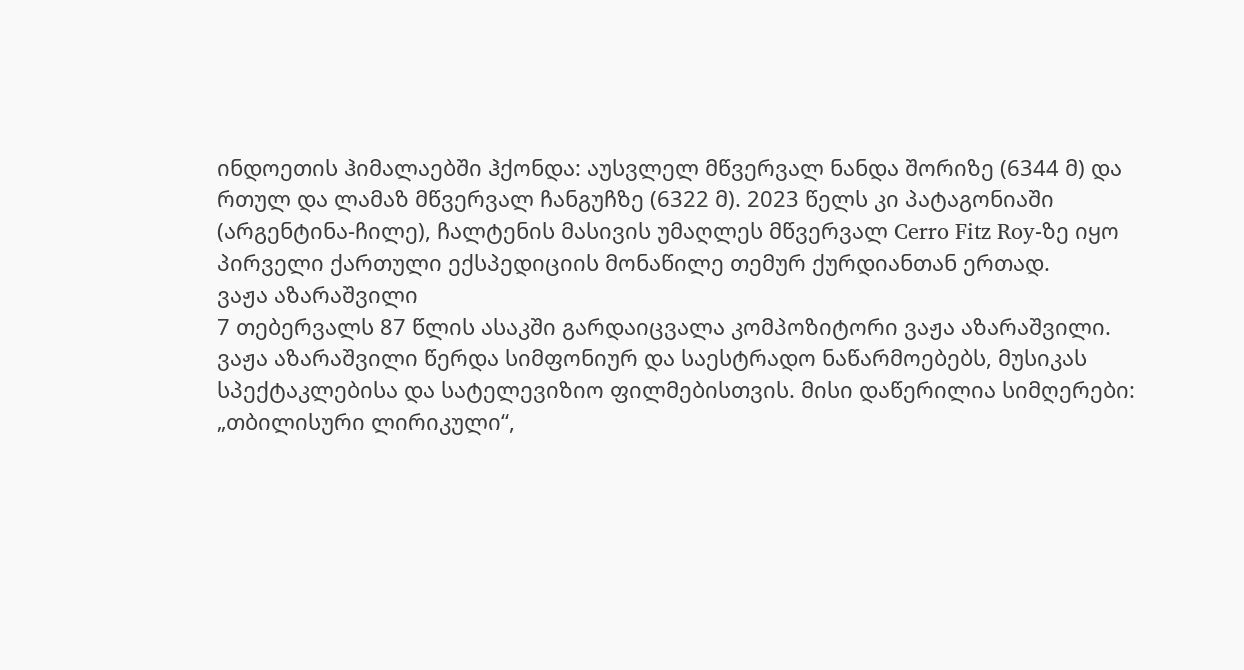ინდოეთის ჰიმალაებში ჰქონდა: აუსვლელ მწვერვალ ნანდა შორიზე (6344 მ) და რთულ და ლამაზ მწვერვალ ჩანგუჩზე (6322 მ). 2023 წელს კი პატაგონიაში (არგენტინა-ჩილე), ჩალტენის მასივის უმაღლეს მწვერვალ Cerro Fitz Roy-ზე იყო პირველი ქართული ექსპედიციის მონაწილე თემურ ქურდიანთან ერთად.
ვაჟა აზარაშვილი
7 თებერვალს 87 წლის ასაკში გარდაიცვალა კომპოზიტორი ვაჟა აზარაშვილი.
ვაჟა აზარაშვილი წერდა სიმფონიურ და საესტრადო ნაწარმოებებს, მუსიკას სპექტაკლებისა და სატელევიზიო ფილმებისთვის. მისი დაწერილია სიმღერები: „თბილისური ლირიკული“,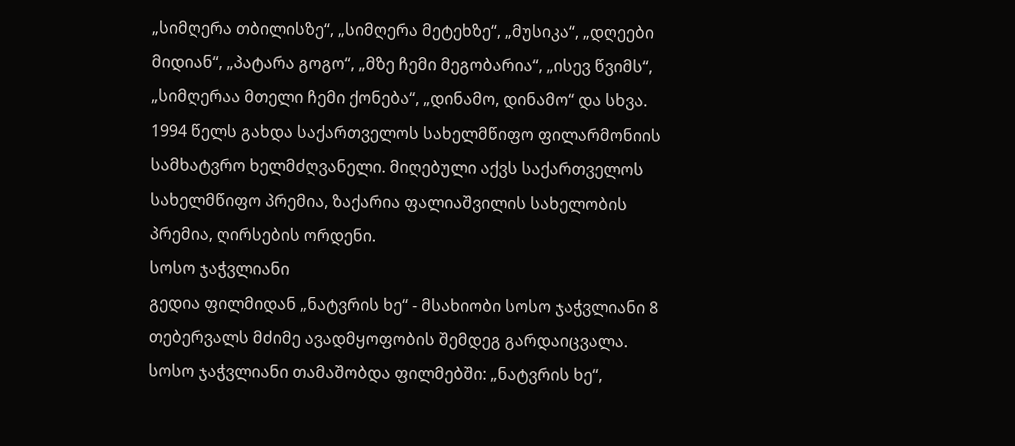„სიმღერა თბილისზე“, „სიმღერა მეტეხზე“, „მუსიკა“, „დღეები მიდიან“, „პატარა გოგო“, „მზე ჩემი მეგობარია“, „ისევ წვიმს“, „სიმღერაა მთელი ჩემი ქონება“, „დინამო, დინამო“ და სხვა.
1994 წელს გახდა საქართველოს სახელმწიფო ფილარმონიის სამხატვრო ხელმძღვანელი. მიღებული აქვს საქართველოს სახელმწიფო პრემია, ზაქარია ფალიაშვილის სახელობის პრემია, ღირსების ორდენი.
სოსო ჯაჭვლიანი
გედია ფილმიდან „ნატვრის ხე“ - მსახიობი სოსო ჯაჭვლიანი 8 თებერვალს მძიმე ავადმყოფობის შემდეგ გარდაიცვალა.
სოსო ჯაჭვლიანი თამაშობდა ფილმებში: „ნატვრის ხე“,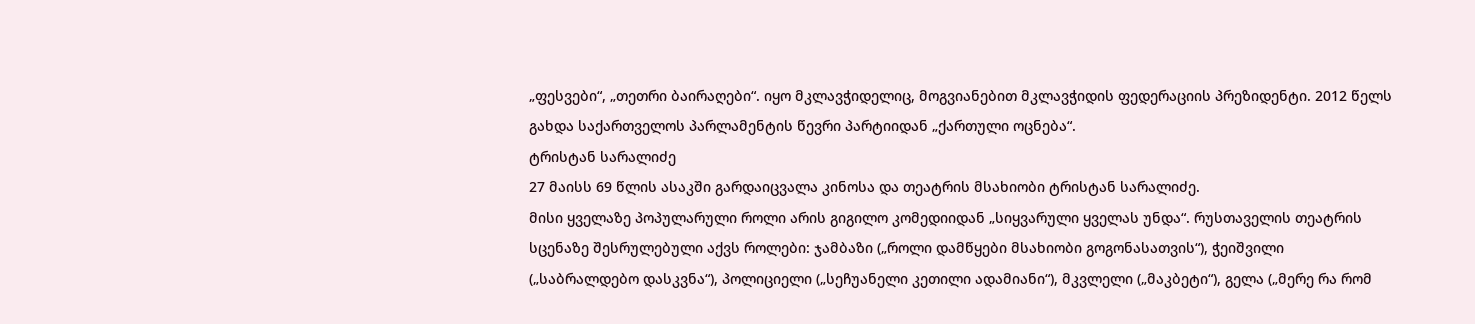„ფესვები“, „თეთრი ბაირაღები“. იყო მკლავჭიდელიც, მოგვიანებით მკლავჭიდის ფედერაციის პრეზიდენტი. 2012 წელს გახდა საქართველოს პარლამენტის წევრი პარტიიდან „ქართული ოცნება“.
ტრისტან სარალიძე
27 მაისს 69 წლის ასაკში გარდაიცვალა კინოსა და თეატრის მსახიობი ტრისტან სარალიძე.
მისი ყველაზე პოპულარული როლი არის გიგილო კომედიიდან „სიყვარული ყველას უნდა“. რუსთაველის თეატრის სცენაზე შესრულებული აქვს როლები: ჯამბაზი („როლი დამწყები მსახიობი გოგონასათვის“), ჭეიშვილი („საბრალდებო დასკვნა“), პოლიციელი („სეჩუანელი კეთილი ადამიანი“), მკვლელი („მაკბეტი“), გელა („მერე რა რომ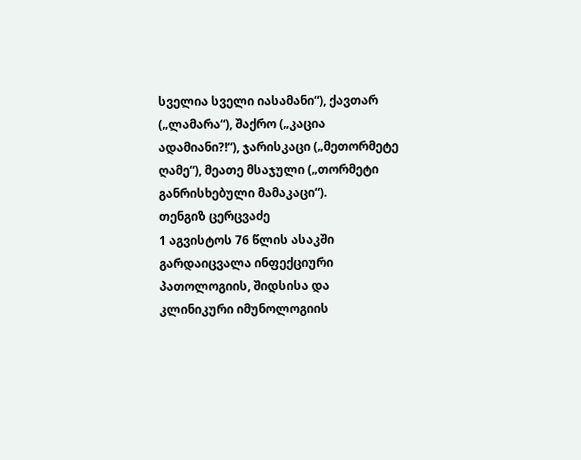სველია სველი იასამანი“), ქავთარ („ლამარა“), შაქრო („კაცია ადამიანი?!“), ჯარისკაცი („მეთორმეტე ღამე“), მეათე მსაჯული („თორმეტი განრისხებული მამაკაცი“).
თენგიზ ცერცვაძე
1 აგვისტოს 76 წლის ასაკში გარდაიცვალა ინფექციური პათოლოგიის, შიდსისა და კლინიკური იმუნოლოგიის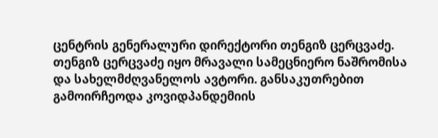ცენტრის გენერალური დირექტორი თენგიზ ცერცვაძე.
თენგიზ ცერცვაძე იყო მრავალი სამეცნიერო ნაშრომისა და სახელმძღვანელოს ავტორი. განსაკუთრებით გამოირჩეოდა კოვიდპანდემიის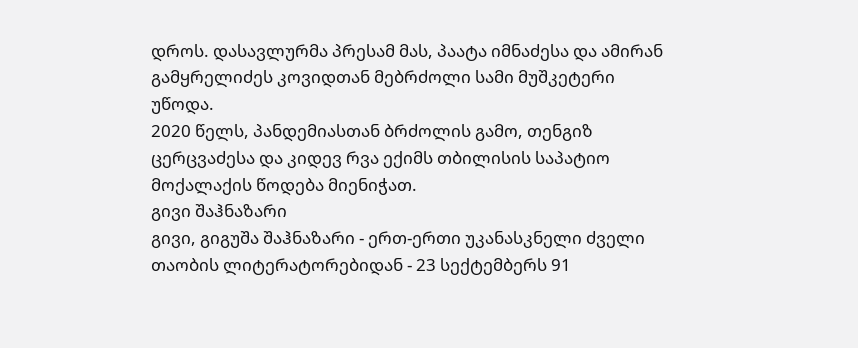დროს. დასავლურმა პრესამ მას, პაატა იმნაძესა და ამირან გამყრელიძეს კოვიდთან მებრძოლი სამი მუშკეტერი უწოდა.
2020 წელს, პანდემიასთან ბრძოლის გამო, თენგიზ ცერცვაძესა და კიდევ რვა ექიმს თბილისის საპატიო მოქალაქის წოდება მიენიჭათ.
გივი შაჰნაზარი
გივი, გიგუშა შაჰნაზარი - ერთ-ერთი უკანასკნელი ძველი თაობის ლიტერატორებიდან - 23 სექტემბერს 91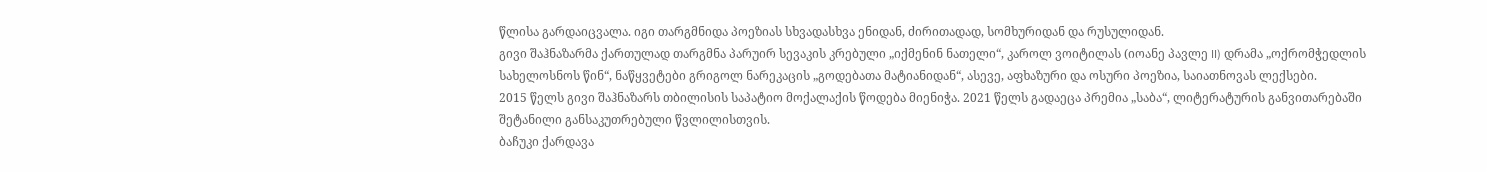წლისა გარდაიცვალა. იგი თარგმნიდა პოეზიას სხვადასხვა ენიდან, ძირითადად, სომხურიდან და რუსულიდან.
გივი შაჰნაზარმა ქართულად თარგმნა პარუირ სევაკის კრებული „იქმენინ ნათელი“, კაროლ ვოიტილას (იოანე პავლე II) დრამა „ოქრომჭედლის სახელოსნოს წინ“, ნაწყვეტები გრიგოლ ნარეკაცის „გოდებათა მატიანიდან“, ასევე, აფხაზური და ოსური პოეზია, საიათნოვას ლექსები.
2015 წელს გივი შაჰნაზარს თბილისის საპატიო მოქალაქის წოდება მიენიჭა. 2021 წელს გადაეცა პრემია „საბა“, ლიტერატურის განვითარებაში შეტანილი განსაკუთრებული წვლილისთვის.
ბაჩუკი ქარდავა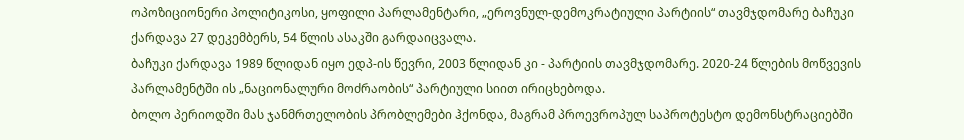ოპოზიციონერი პოლიტიკოსი, ყოფილი პარლამენტარი, „ეროვნულ-დემოკრატიული პარტიის“ თავმჯდომარე ბაჩუკი ქარდავა 27 დეკემბერს, 54 წლის ასაკში გარდაიცვალა.
ბაჩუკი ქარდავა 1989 წლიდან იყო ედპ-ის წევრი, 2003 წლიდან კი - პარტიის თავმჯდომარე. 2020-24 წლების მოწვევის პარლამენტში ის „ნაციონალური მოძრაობის“ პარტიული სიით ირიცხებოდა.
ბოლო პერიოდში მას ჯანმრთელობის პრობლემები ჰქონდა, მაგრამ პროევროპულ საპროტესტო დემონსტრაციებში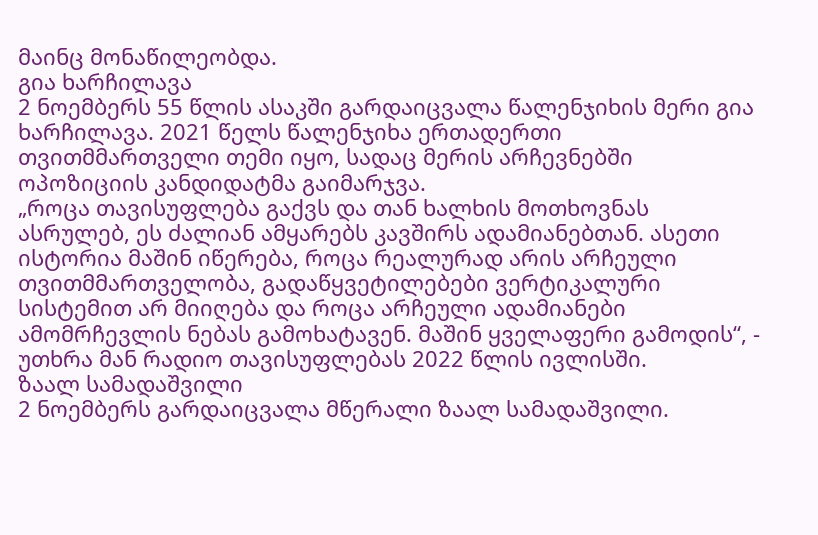მაინც მონაწილეობდა.
გია ხარჩილავა
2 ნოემბერს 55 წლის ასაკში გარდაიცვალა წალენჯიხის მერი გია ხარჩილავა. 2021 წელს წალენჯიხა ერთადერთი თვითმმართველი თემი იყო, სადაც მერის არჩევნებში ოპოზიციის კანდიდატმა გაიმარჯვა.
„როცა თავისუფლება გაქვს და თან ხალხის მოთხოვნას ასრულებ, ეს ძალიან ამყარებს კავშირს ადამიანებთან. ასეთი ისტორია მაშინ იწერება, როცა რეალურად არის არჩეული თვითმმართველობა, გადაწყვეტილებები ვერტიკალური სისტემით არ მიიღება და როცა არჩეული ადამიანები ამომრჩევლის ნებას გამოხატავენ. მაშინ ყველაფერი გამოდის“, - უთხრა მან რადიო თავისუფლებას 2022 წლის ივლისში.
ზაალ სამადაშვილი
2 ნოემბერს გარდაიცვალა მწერალი ზაალ სამადაშვილი.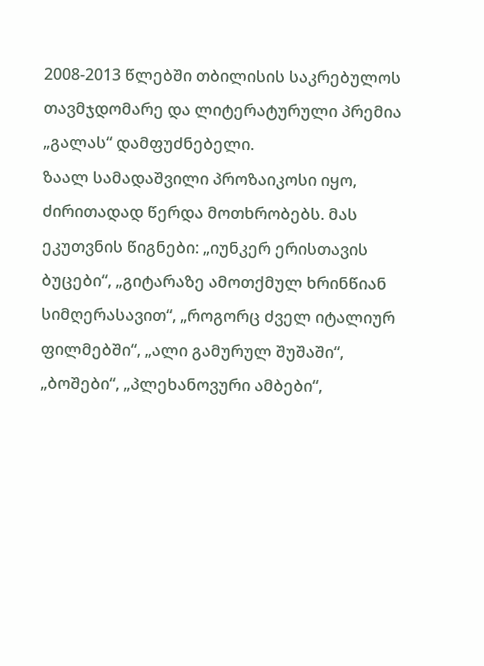2008-2013 წლებში თბილისის საკრებულოს თავმჯდომარე და ლიტერატურული პრემია „გალას“ დამფუძნებელი.
ზაალ სამადაშვილი პროზაიკოსი იყო, ძირითადად წერდა მოთხრობებს. მას ეკუთვნის წიგნები: „იუნკერ ერისთავის ბუცები“, „გიტარაზე ამოთქმულ ხრინწიან სიმღერასავით“, „როგორც ძველ იტალიურ ფილმებში“, „ალი გამურულ შუშაში“, „ბოშები“, „პლეხანოვური ამბები“,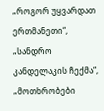„როგორ უყვარდათ ერთმანეთი“, „სანდრო კანდელაკის ჩექმა“, „მოთხრობები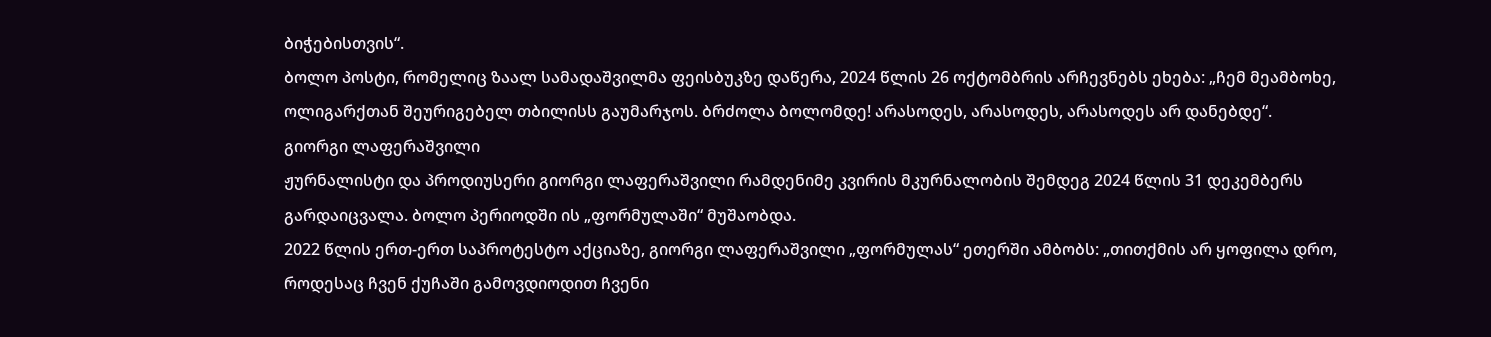ბიჭებისთვის“.
ბოლო პოსტი, რომელიც ზაალ სამადაშვილმა ფეისბუკზე დაწერა, 2024 წლის 26 ოქტომბრის არჩევნებს ეხება: „ჩემ მეამბოხე, ოლიგარქთან შეურიგებელ თბილისს გაუმარჯოს. ბრძოლა ბოლომდე! არასოდეს, არასოდეს, არასოდეს არ დანებდე“.
გიორგი ლაფერაშვილი
ჟურნალისტი და პროდიუსერი გიორგი ლაფერაშვილი რამდენიმე კვირის მკურნალობის შემდეგ 2024 წლის 31 დეკემბერს გარდაიცვალა. ბოლო პერიოდში ის „ფორმულაში“ მუშაობდა.
2022 წლის ერთ-ერთ საპროტესტო აქციაზე, გიორგი ლაფერაშვილი „ფორმულას“ ეთერში ამბობს: „თითქმის არ ყოფილა დრო, როდესაც ჩვენ ქუჩაში გამოვდიოდით ჩვენი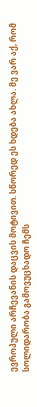ევროპული არჩევანის დაცვის მოტივით. სწორედ ეს ხდება ახლა. მე ვარ აქ, რომ სოლიდარობა გამოვუცხადო ჩემს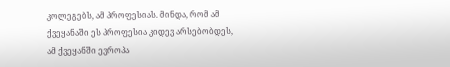კოლეგებს, ამ პროფესიას. მინდა, რომ ამ ქვეყანაში ეს პროფესია კიდევ არსებობდეს, ამ ქვეყანში ევროპა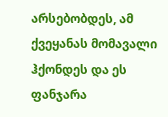არსებობდეს, ამ ქვეყანას მომავალი ჰქონდეს და ეს ფანჯარა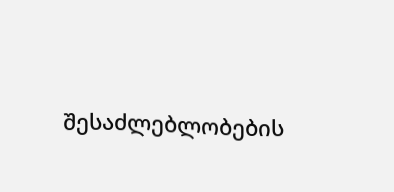შესაძლებლობების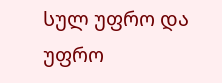სულ უფრო და უფრო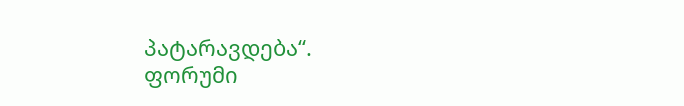პატარავდება“.
ფორუმი